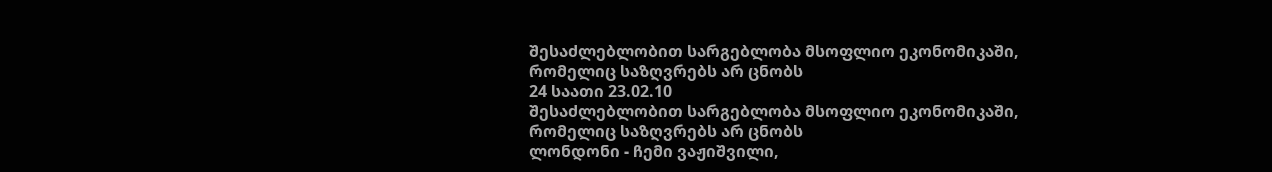შესაძლებლობით სარგებლობა მსოფლიო ეკონომიკაში, რომელიც საზღვრებს არ ცნობს
24 საათი 23.02.10
შესაძლებლობით სარგებლობა მსოფლიო ეკონომიკაში, რომელიც საზღვრებს არ ცნობს
ლონდონი - ჩემი ვაჟიშვილი,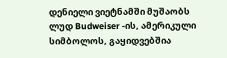დენიელი ვიეტნამში მუშაობს ლუდ Budweiser -ის, ამერიკული სიმბოლოს, გაყიდვებშია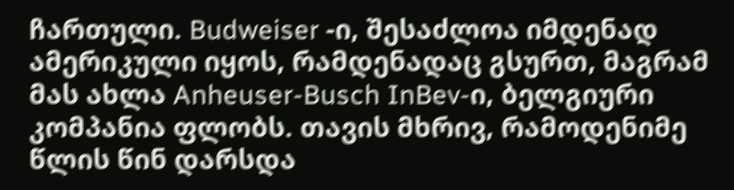ჩართული. Budweiser -ი, შესაძლოა იმდენად ამერიკული იყოს, რამდენადაც გსურთ, მაგრამ მას ახლა Anheuser-Busch InBev-ი, ბელგიური კომპანია ფლობს. თავის მხრივ, რამოდენიმე წლის წინ დარსდა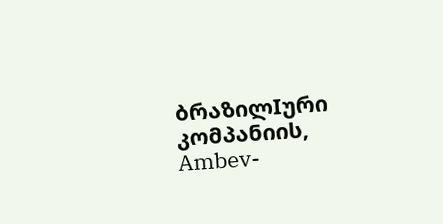ბრაზილIური კომპანიის, Ambev-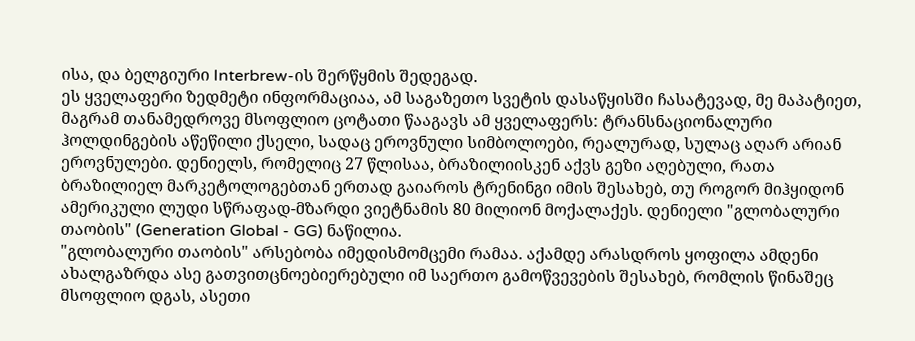ისა, და ბელგიური Interbrew-ის შერწყმის შედეგად.
ეს ყველაფერი ზედმეტი ინფორმაციაა, ამ საგაზეთო სვეტის დასაწყისში ჩასატევად, მე მაპატიეთ, მაგრამ თანამედროვე მსოფლიო ცოტათი წააგავს ამ ყველაფერს: ტრანსნაციონალური ჰოლდინგების აწეწილი ქსელი, სადაც ეროვნული სიმბოლოები, რეალურად, სულაც აღარ არიან ეროვნულები. დენიელს, რომელიც 27 წლისაა, ბრაზილიისკენ აქვს გეზი აღებული, რათა ბრაზილიელ მარკეტოლოგებთან ერთად გაიაროს ტრენინგი იმის შესახებ, თუ როგორ მიჰყიდონ ამერიკული ლუდი სწრაფად-მზარდი ვიეტნამის 80 მილიონ მოქალაქეს. დენიელი "გლობალური თაობის" (Generation Global - GG) ნაწილია.
"გლობალური თაობის" არსებობა იმედისმომცემი რამაა. აქამდე არასდროს ყოფილა ამდენი ახალგაზრდა ასე გათვითცნოებიერებული იმ საერთო გამოწვევების შესახებ, რომლის წინაშეც მსოფლიო დგას, ასეთი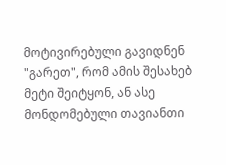მოტივირებული გავიდნენ "გარეთ", რომ ამის შესახებ მეტი შეიტყონ, ან ასე მონდომებული თავიანთი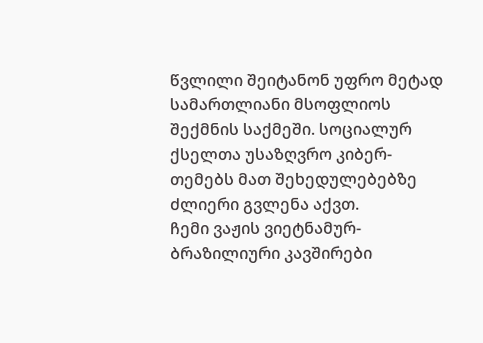წვლილი შეიტანონ უფრო მეტად სამართლიანი მსოფლიოს შექმნის საქმეში. სოციალურ ქსელთა უსაზღვრო კიბერ-თემებს მათ შეხედულებებზე ძლიერი გვლენა აქვთ.
ჩემი ვაჟის ვიეტნამურ-ბრაზილიური კავშირები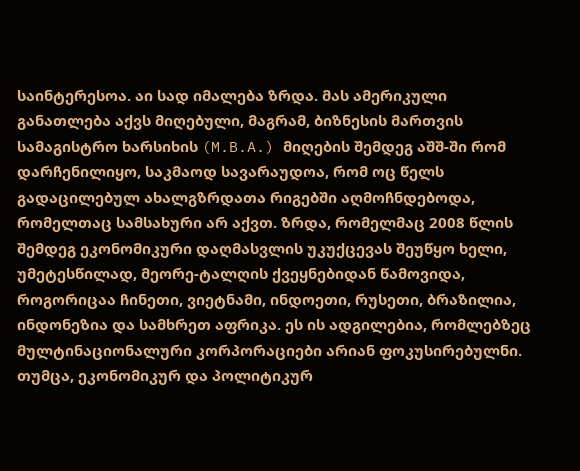საინტერესოა. აი სად იმალება ზრდა. მას ამერიკული განათლება აქვს მიღებული, მაგრამ, ბიზნესის მართვის სამაგისტრო ხარსიხის (M.B.A.) მიღების შემდეგ აშშ-ში რომ დარჩენილიყო, საკმაოდ სავარაუდოა, რომ ოც წელს გადაცილებულ ახალგზრდათა რიგებში აღმოჩნდებოდა, რომელთაც სამსახური არ აქვთ. ზრდა, რომელმაც 2008 წლის შემდეგ ეკონომიკური დაღმასვლის უკუქცევას შეუწყო ხელი, უმეტესწილად, მეორე-ტალღის ქვეყნებიდან წამოვიდა, როგორიცაა ჩინეთი, ვიეტნამი, ინდოეთი, რუსეთი, ბრაზილია, ინდონეზია და სამხრეთ აფრიკა. ეს ის ადგილებია, რომლებზეც მულტინაციონალური კორპორაციები არიან ფოკუსირებულნი.
თუმცა, ეკონომიკურ და პოლიტიკურ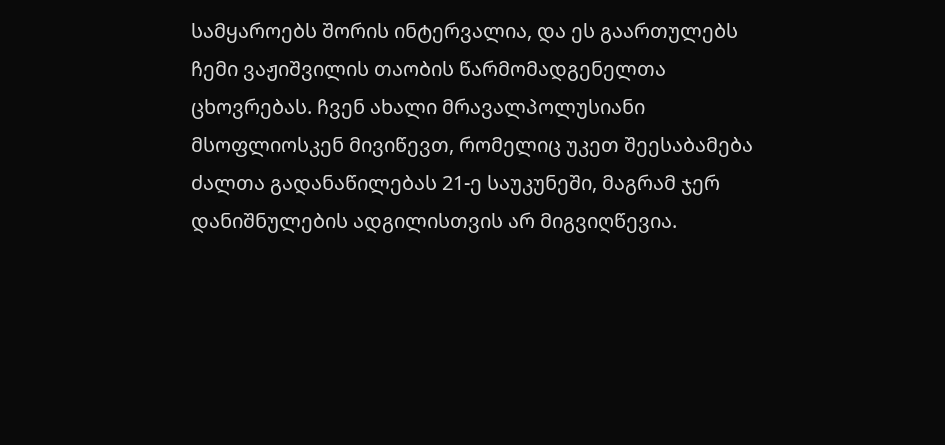სამყაროებს შორის ინტერვალია, და ეს გაართულებს ჩემი ვაჟიშვილის თაობის წარმომადგენელთა ცხოვრებას. ჩვენ ახალი მრავალპოლუსიანი მსოფლიოსკენ მივიწევთ, რომელიც უკეთ შეესაბამება ძალთა გადანაწილებას 21-ე საუკუნეში, მაგრამ ჯერ დანიშნულების ადგილისთვის არ მიგვიღწევია.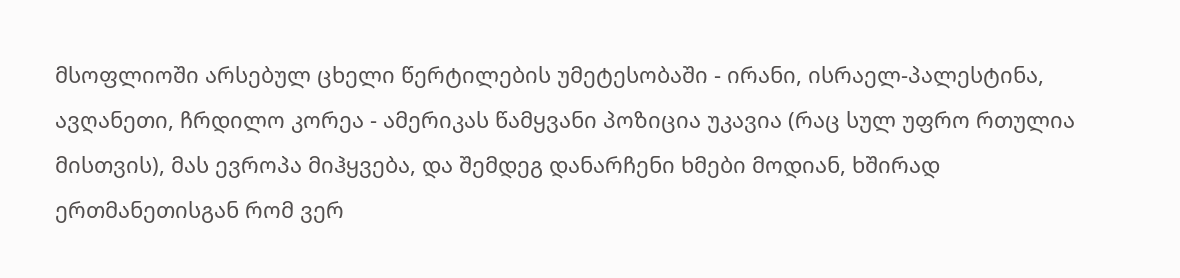მსოფლიოში არსებულ ცხელი წერტილების უმეტესობაში - ირანი, ისრაელ-პალესტინა, ავღანეთი, ჩრდილო კორეა - ამერიკას წამყვანი პოზიცია უკავია (რაც სულ უფრო რთულია მისთვის), მას ევროპა მიჰყვება, და შემდეგ დანარჩენი ხმები მოდიან, ხშირად ერთმანეთისგან რომ ვერ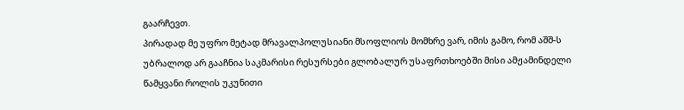გაარჩევთ.
პირადად მე უფრო მეტად მრავალპოლუსიანი მსოფლიოს მომხრე ვარ, იმის გამო, რომ აშშ-ს უბრალოდ არ გააჩნია საკმარისი რესურსები გლობალურ უსაფრთხოებში მისი ამჟამინდელი წამყვანი როლის უკუნითი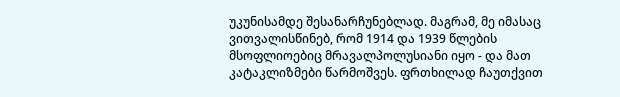უკუნისამდე შესანარჩუნებლად. მაგრამ, მე იმასაც ვითვალისწინებ, რომ 1914 და 1939 წლების მსოფლიოებიც მრავალპოლუსიანი იყო - და მათ კატაკლიზმები წარმოშვეს. ფრთხილად ჩაუთქვით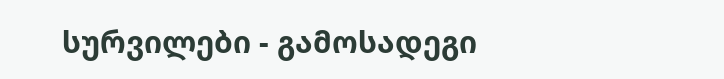სურვილები - გამოსადეგი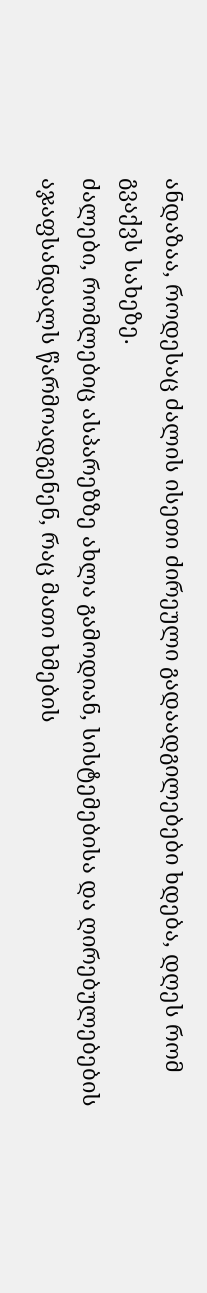ანდაზაა, როდესაც ძალის ისეთი ძირეული გადაადგილებები ხდება, დღეს რომ გვაქვს სახეზე.
ძალები, რომლებიც ასპარეზზე ახლა გამოდიან, სისტემებისა და ღირებულებების აჯაფსანდალს წარმოადგენენ, რაც მათი ხმების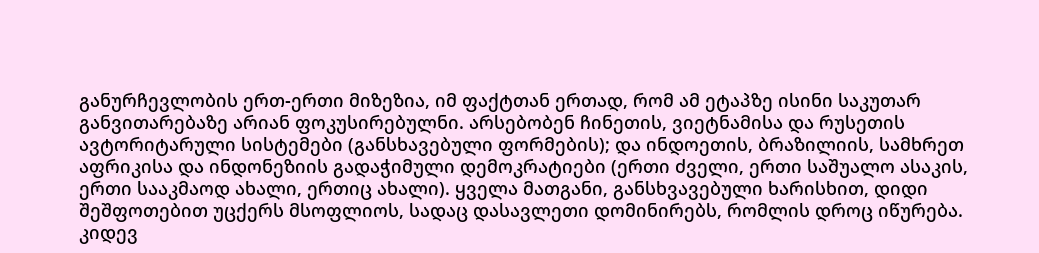განურჩევლობის ერთ-ერთი მიზეზია, იმ ფაქტთან ერთად, რომ ამ ეტაპზე ისინი საკუთარ განვითარებაზე არიან ფოკუსირებულნი. არსებობენ ჩინეთის, ვიეტნამისა და რუსეთის ავტორიტარული სისტემები (განსხავებული ფორმების); და ინდოეთის, ბრაზილიის, სამხრეთ აფრიკისა და ინდონეზიის გადაჭიმული დემოკრატიები (ერთი ძველი, ერთი საშუალო ასაკის, ერთი სააკმაოდ ახალი, ერთიც ახალი). ყველა მათგანი, განსხვავებული ხარისხით, დიდი შეშფოთებით უცქერს მსოფლიოს, სადაც დასავლეთი დომინირებს, რომლის დროც იწურება.
კიდევ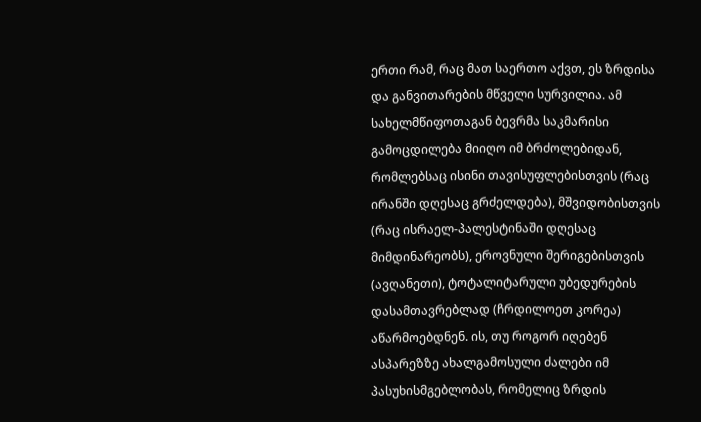ერთი რამ, რაც მათ საერთო აქვთ, ეს ზრდისა და განვითარების მწველი სურვილია. ამ სახელმწიფოთაგან ბევრმა საკმარისი გამოცდილება მიიღო იმ ბრძოლებიდან, რომლებსაც ისინი თავისუფლებისთვის (რაც ირანში დღესაც გრძელდება), მშვიდობისთვის (რაც ისრაელ-პალესტინაში დღესაც მიმდინარეობს), ეროვნული შერიგებისთვის (ავღანეთი), ტოტალიტარული უბედურების დასამთავრებლად (ჩრდილოეთ კორეა) აწარმოებდნენ. ის, თუ როგორ იღებენ ასპარეზზე ახალგამოსული ძალები იმ პასუხისმგებლობას, რომელიც ზრდის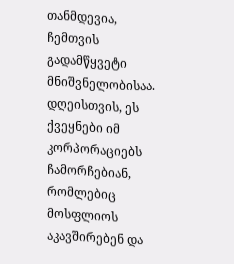თანმდევია, ჩემთვის გადამწყვეტი მნიშვნელობისაა.
დღეისთვის, ეს ქვეყნები იმ კორპორაციებს ჩამორჩებიან, რომლებიც მოსფლიოს აკავშირებენ და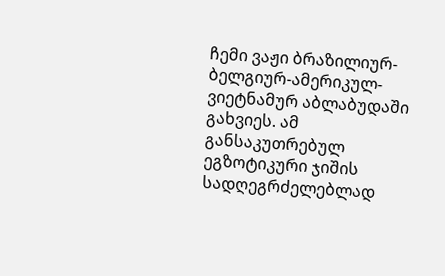ჩემი ვაჟი ბრაზილიურ-ბელგიურ-ამერიკულ-ვიეტნამურ აბლაბუდაში გახვიეს. ამ განსაკუთრებულ ეგზოტიკური ჯიშის სადღეგრძელებლად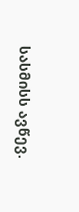სასმისს ავწევ.